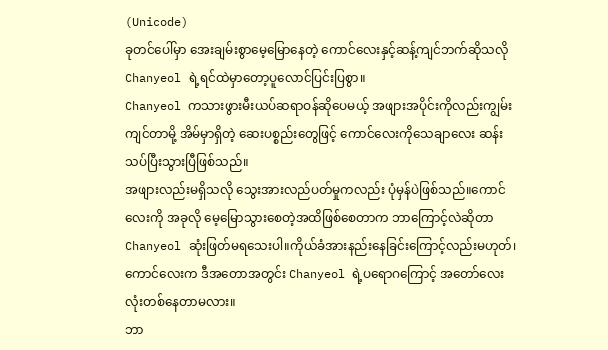(Unicode)
ခုတင်ပေါ်မှာ အေးချမ်းစွာမေ့မြောနေတဲ့ ကောင်လေးနှင့်ဆန့်ကျင်ဘက်ဆိုသလို Chanyeol ရဲ့ရင်ထဲမှာတော့ပူလောင်ပြင်းပြစွာ။
Chanyeol ကသားဖွားမီးယပ်ဆရာဝန်ဆိုပေမယ့် အဖျားအပိုင်းကိုလည်းကျွမ်းကျင်တာမို့ အိမ်မှာရှိတဲ့ ဆေးပစ္စည်းတွေဖြင့် ကောင်လေးကိုသေချာလေး ဆန်းသပ်ပြီးသွားပြီဖြစ်သည်။
အဖျားလည်းမရှိသလို သွေးအားလည်ပတ်မှုကလည်း ပုံမှန်ပဲဖြစ်သည်။ကောင်လေးကို အခုလို မေ့မြောသွားစေတဲ့အထိဖြစ်စေတာက ဘာကြောင့်လဲဆိုတာ Chanyeol ဆုံးဖြတ်မရသေးပါ။ကိုယ်ခံအားနည်းနေခြင်းကြောင့်လည်းမဟုတ်၊ ကောင်လေးက ဒီအတောအတွင်း Chanyeol ရဲ့ပရောဂကြောင့် အတော်လေးလုံးတစ်နေတာမလား။
ဘာ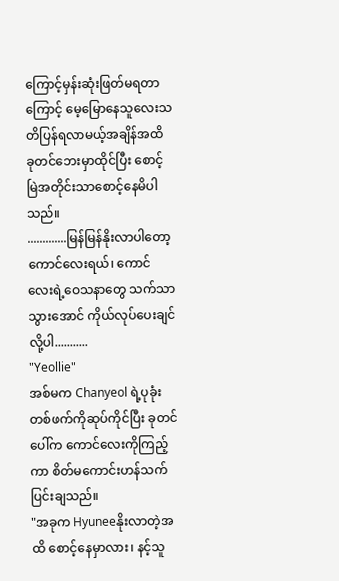ကြောင့်မှန်းဆုံးဖြတ်မရတာကြောင့် မေ့မြောနေသူလေးသတိပြန်ရလာမယ့်အချိန်အထိ ခုတင်ဘေးမှာထိုင်ပြီး စောင့်မြဲအတိုင်းသာစောင့်နေမိပါသည်။
.............မြန်မြန်နိုးလာပါတော့ ကောင်လေးရယ်၊ ကောင်လေးရဲ့ဝေသနာတွေ သက်သာသွားအောင် ကိုယ်လုပ်ပေးချင်လို့ပါ...........
"Yeollie"
အစ်မက Chanyeol ရဲ့ပုခုံးတစ်ဖက်ကိုဆုပ်ကိုင်ပြီး ခုတင်ပေါ်က ကောင်လေးကိုကြည့်ကာ စိတ်မကောင်းဟန်သက်ပြင်းချသည်။
"အခုက Hyuneeနိုးလာတဲ့အထိ စောင့်နေမှာလား၊ နင့်သူ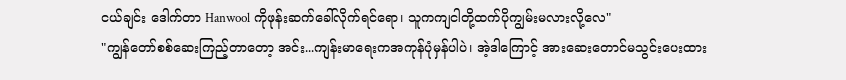ငယ်ချင်း ဒေါက်တာ Hanwool ကိုဖုန်းဆက်ခေါ်လိုက်ရင်ရော၊ သူကကျငါတို့ထက်ပိုကျွမ်းမလားလို့လေ"
"ကျွန်တော်စစ်ဆေးကြည့်တာတော့ အင်း...ကျန်းမာရေးကအကုန်ပုံမှန်ပါပဲ၊ အဲ့ဒါကြောင့် အားဆေးတောင်မသွင်းပေးထား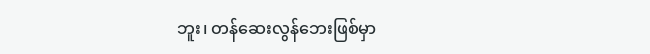ဘူး၊ တန်ဆေးလွန်ဘေးဖြစ်မှာ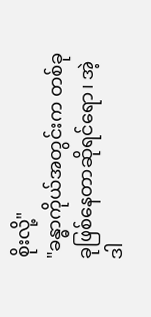စိုးလို့"
"ခန္ဓာကိုယ်အတွင်းက တစ်ခုခုဖြစ်နေတာဆိုရင်ရော၊ အဲ့ဒါ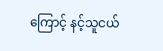ကြောင့် နင့်သူငယ်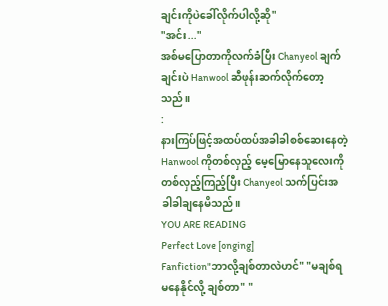ချင်းကိုပဲခေါ်လိုက်ပါလို့ဆို"
"အင်း..."
အစ်မပြောတာကိုလက်ခံပြီး Chanyeol ချက်ချင်းပဲ Hanwool ဆီဖုန်းဆက်လိုက်တော့သည်။
:
နားကြပ်ဖြင့်အထပ်ထပ်အခါခါစစ်ဆေးနေတဲ့ Hanwool ကိုတစ်လှည့် မေ့မြောနေသူလေးကိုတစ်လှည့်ကြည့်ပြီး Chanyeol သက်ပြင်းအခါခါချနေမိသည်။
YOU ARE READING
Perfect Love [onging]
Fanfiction"ဘာလို့ချစ်တာလဲဟင်" "မချစ်ရမနေနိုင်လို့ ချစ်တာ" "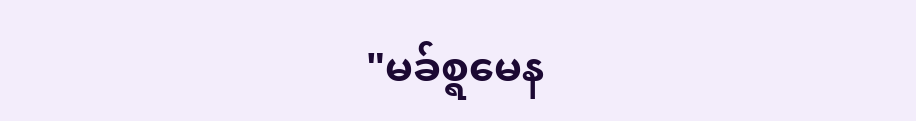"မခ်စ္ရမေန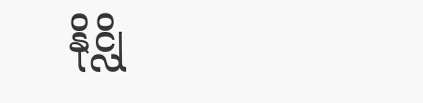နိုင္လို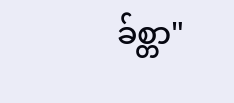ခ်စ္တာ"